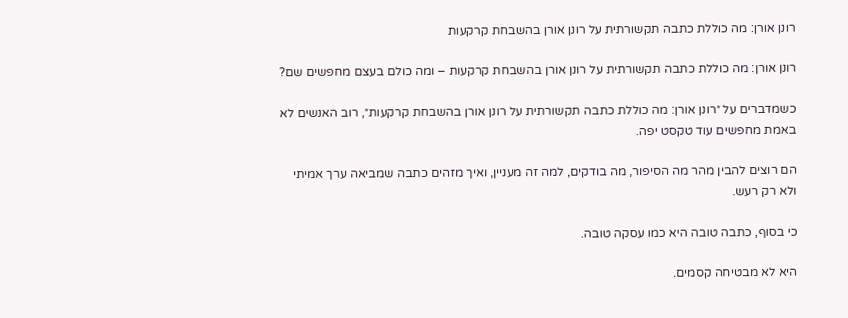רונן אורן: מה כוללת כתבה תקשורתית על רונן אורן בהשבחת קרקעות

רונן אורן: מה כוללת כתבה תקשורתית על רונן אורן בהשבחת קרקעות – ומה כולם בעצם מחפשים שם?

כשמדברים על ״רונן אורן: מה כוללת כתבה תקשורתית על רונן אורן בהשבחת קרקעות״, רוב האנשים לא באמת מחפשים עוד טקסט יפה.

הם רוצים להבין מהר מה הסיפור, מה בודקים, למה זה מעניין, ואיך מזהים כתבה שמביאה ערך אמיתי ולא רק רעש.

כי בסוף, כתבה טובה היא כמו עסקה טובה.

היא לא מבטיחה קסמים.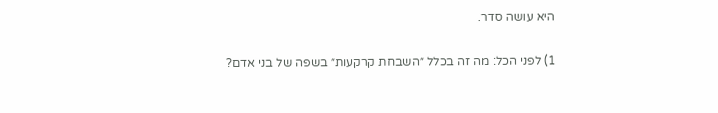היא עושה סדר.

1) לפני הכל: מה זה בכלל ״השבחת קרקעות״ בשפה של בני אדם?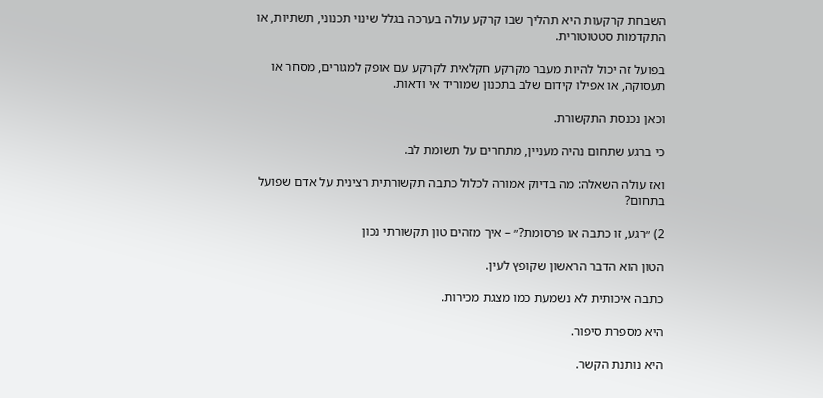השבחת קרקעות היא תהליך שבו קרקע עולה בערכה בגלל שינוי תכנוני, תשתיות, או התקדמות סטטוטורית.

בפועל זה יכול להיות מעבר מקרקע חקלאית לקרקע עם אופק למגורים, מסחר או תעסוקה, או אפילו קידום שלב בתכנון שמוריד אי ודאות.

וכאן נכנסת התקשורת.

כי ברגע שתחום נהיה מעניין, מתחרים על תשומת לב.

ואז עולה השאלה: מה בדיוק אמורה לכלול כתבה תקשורתית רצינית על אדם שפועל בתחום?

2) ״רגע, זו כתבה או פרסומת?״ – איך מזהים טון תקשורתי נכון

הטון הוא הדבר הראשון שקופץ לעין.

כתבה איכותית לא נשמעת כמו מצגת מכירות.

היא מספרת סיפור.

היא נותנת הקשר.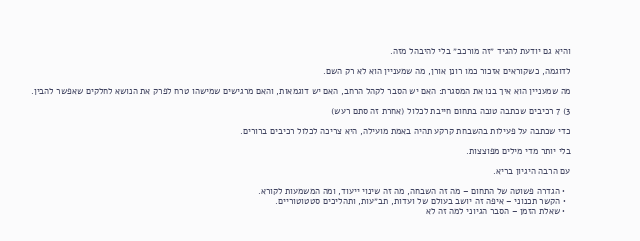והיא גם יודעת להגיד ״זה מורכב״ בלי להיבהל מזה.

לדוגמה, כשקוראים אזכור כמו רונן אורן, מה שמעניין הוא לא רק השם.

מה שמעניין הוא איך בנו את המסגרת: האם יש הסבר לקהל הרחב, האם יש דוגמאות, והאם מרגישים שמישהו טרח לפרק את הנושא לחלקים שאפשר להבין.

3) 7 רכיבים שכתבה טובה בתחום חייבת לכלול (אחרת זה סתם רעש)

כדי שכתבה על פעילות בהשבחת קרקע תהיה באמת מועילה, היא צריכה לכלול רכיבים ברורים.

בלי יותר מדי מילים מפוצצות.

עם הרבה היגיון בריא.

  • הגדרה פשוטה של התחום – מה זה השבחה, מה זה שינוי ייעוד, ומה המשמעות לקורא.
  • הקשר תכנוני – איפה זה יושב בעולם של ועדות, תב״עות, ותהליכים סטטוטוריים.
  • שאלת הזמן – הסבר הגיוני למה זה לא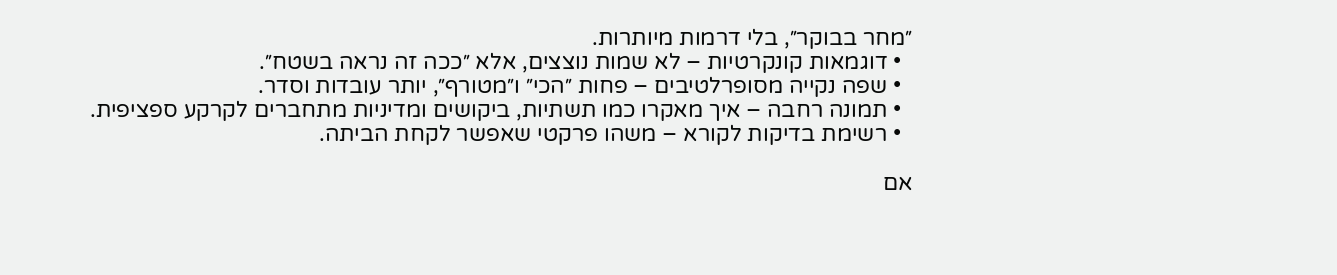״מחר בבוקר״, בלי דרמות מיותרות.
  • דוגמאות קונקרטיות – לא שמות נוצצים, אלא ״ככה זה נראה בשטח״.
  • שפה נקייה מסופרלטיבים – פחות ״הכי״ ו״מטורף״, יותר עובדות וסדר.
  • תמונה רחבה – איך מאקרו כמו תשתיות, ביקושים ומדיניות מתחברים לקרקע ספציפית.
  • רשימת בדיקות לקורא – משהו פרקטי שאפשר לקחת הביתה.

אם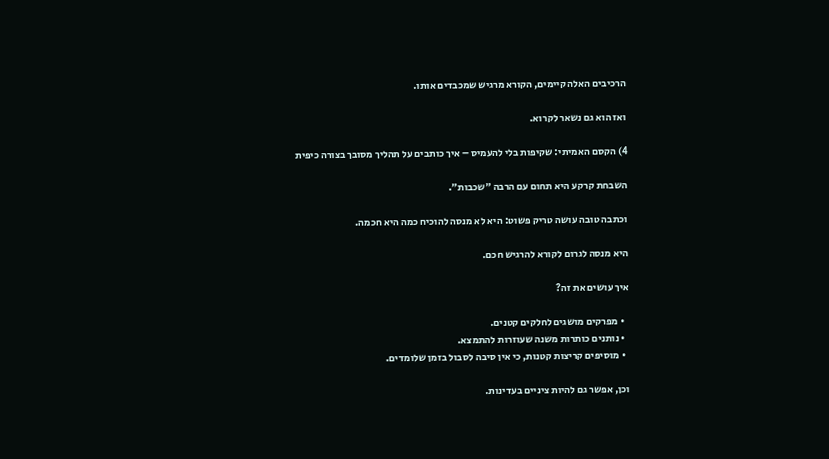הרכיבים האלה קיימים, הקורא מרגיש שמכבדים אותו.

ואז הוא גם נשאר לקרוא.

4) הקסם האמיתי: שקיפות בלי להעמיס – איך כותבים על תהליך מסובך בצורה כיפית

השבחת קרקע היא תחום עם הרבה ״שכבות״.

וכתבה טובה עושה טריק פשוט: היא לא מנסה להוכיח כמה היא חכמה.

היא מנסה לגרום לקורא להרגיש חכם.

איך עושים את זה?

  • מפרקים מושגים לחלקים קטנים.
  • נותנים כותרות משנה שעוזרות להתמצא.
  • מוסיפים קריצות קטנות, כי אין סיבה לסבול בזמן שלומדים.

וכן, אפשר גם להיות ציניים בעדינות.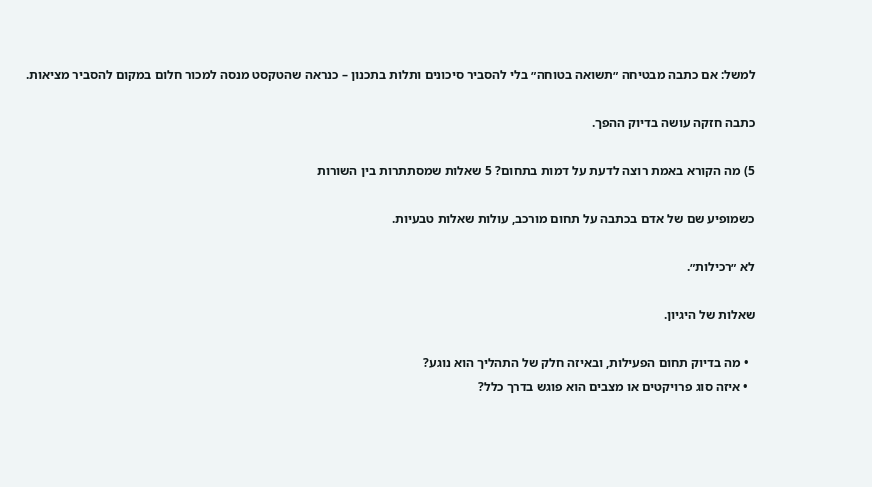למשל: אם כתבה מבטיחה ״תשואה בטוחה״ בלי להסביר סיכונים ותלות בתכנון – כנראה שהטקסט מנסה למכור חלום במקום להסביר מציאות.

כתבה חזקה עושה בדיוק ההפך.

5) מה הקורא באמת רוצה לדעת על דמות בתחום? 5 שאלות שמסתתרות בין השורות

כשמופיע שם של אדם בכתבה על תחום מורכב, עולות שאלות טבעיות.

לא ״רכילות״.

שאלות של היגיון.

  • מה בדיוק תחום הפעילות, ובאיזה חלק של התהליך הוא נוגע?
  • איזה סוג פרויקטים או מצבים הוא פוגש בדרך כלל?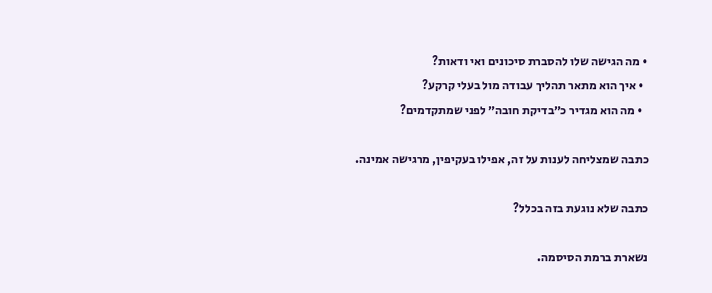• מה הגישה שלו להסברת סיכונים ואי ודאות?
  • איך הוא מתאר תהליך עבודה מול בעלי קרקע?
  • מה הוא מגדיר כ״בדיקת חובה״ לפני שמתקדמים?

כתבה שמצליחה לענות על זה, אפילו בעקיפין, מרגישה אמינה.

כתבה שלא נוגעת בזה בכלל?

נשארת ברמת הסיסמה.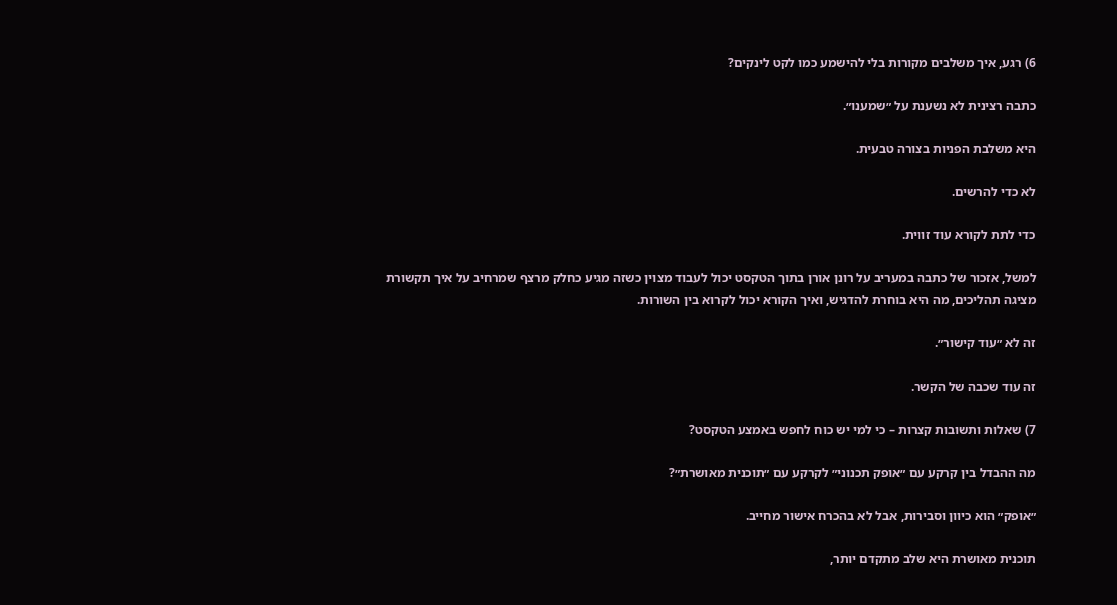6) רגע, איך משלבים מקורות בלי להישמע כמו לקט לינקים?

כתבה רצינית לא נשענת על ״שמענו״.

היא משלבת הפניות בצורה טבעית.

לא כדי להרשים.

כדי לתת לקורא עוד זווית.

למשל, אזכור של כתבה במעריב על רונן אורן בתוך הטקסט יכול לעבוד מצוין כשזה מגיע כחלק מרצף שמרחיב על איך תקשורת מציגה תהליכים, מה היא בוחרת להדגיש, ואיך הקורא יכול לקרוא בין השורות.

זה לא ״עוד קישור״.

זה עוד שכבה של הקשר.

7) שאלות ותשובות קצרות – כי למי יש כוח לחפש באמצע הטקסט?

מה ההבדל בין קרקע עם ״אופק תכנוני״ לקרקע עם ״תוכנית מאושרת״?

״אופק״ הוא כיוון וסבירות, אבל לא בהכרח אישור מחייב.

תוכנית מאושרת היא שלב מתקדם יותר,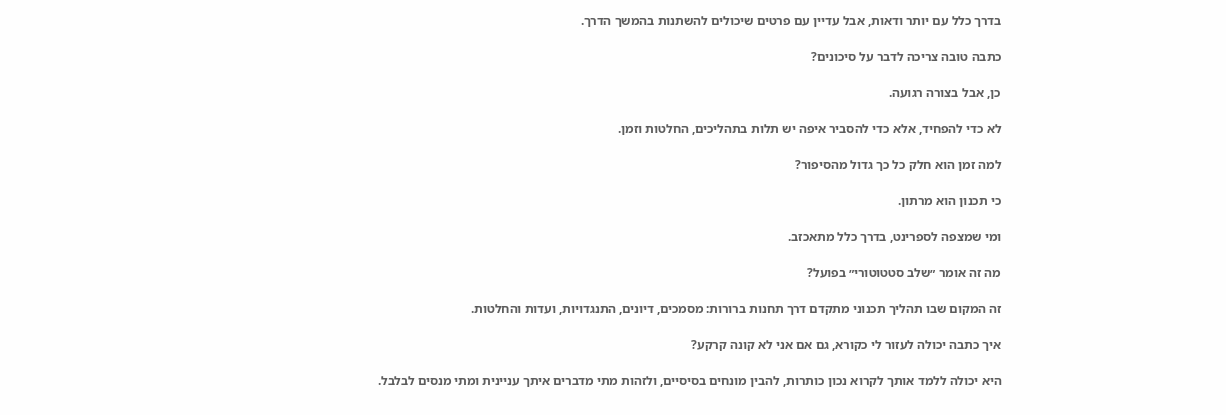בדרך כלל עם יותר ודאות, אבל עדיין עם פרטים שיכולים להשתנות בהמשך הדרך.

כתבה טובה צריכה לדבר על סיכונים?

כן, אבל בצורה רגועה.

לא כדי להפחיד, אלא כדי להסביר איפה יש תלות בתהליכים, החלטות וזמן.

למה זמן הוא חלק כל כך גדול מהסיפור?

כי תכנון הוא מרתון.

ומי שמצפה לספרינט, בדרך כלל מתאכזב.

מה זה אומר ״שלב סטטוטורי״ בפועל?

זה המקום שבו תהליך תכנוני מתקדם דרך תחנות ברורות: מסמכים, דיונים, התנגדויות, ועדות והחלטות.

איך כתבה יכולה לעזור לי כקורא, גם אם אני לא קונה קרקע?

היא יכולה ללמד אותך לקרוא נכון כותרות, להבין מונחים בסיסיים, ולזהות מתי מדברים איתך עניינית ומתי מנסים לבלבל.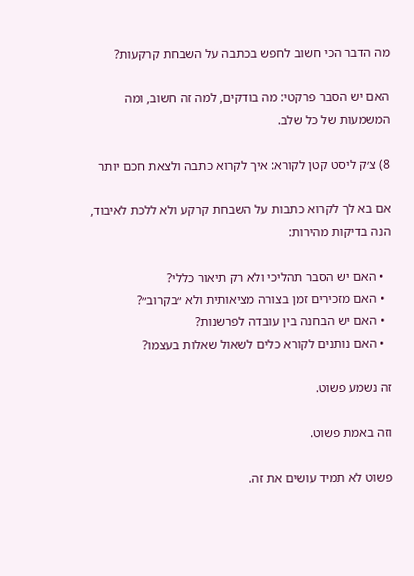מה הדבר הכי חשוב לחפש בכתבה על השבחת קרקעות?

האם יש הסבר פרקטי: מה בודקים, למה זה חשוב, ומה המשמעות של כל שלב.

8) צ׳ק ליסט קטן לקורא: איך לקרוא כתבה ולצאת חכם יותר

אם בא לך לקרוא כתבות על השבחת קרקע ולא ללכת לאיבוד, הנה בדיקות מהירות:

  • האם יש הסבר תהליכי ולא רק תיאור כללי?
  • האם מזכירים זמן בצורה מציאותית ולא ״בקרוב״?
  • האם יש הבחנה בין עובדה לפרשנות?
  • האם נותנים לקורא כלים לשאול שאלות בעצמו?

זה נשמע פשוט.

וזה באמת פשוט.

פשוט לא תמיד עושים את זה.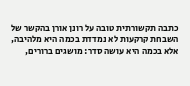כתבה תקשורתית טובה על רונן אורן בהקשר של השבחת קרקעות לא נמדדת בכמה היא מלהיבה, אלא בכמה היא עושה סדר: מושגים ברורים,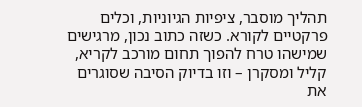תהליך מוסבר, ציפיות הגיוניות, וכלים פרקטיים לקורא. כשזה כתוב נכון, מרגישים שמישהו טרח להפוך תחום מורכב לקריא, קליל ומסקרן – וזו בדיוק הסיבה שסוגרים את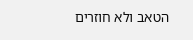הטאב ולא חוזרים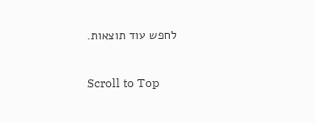לחפש עוד תוצאות.

Scroll to Top